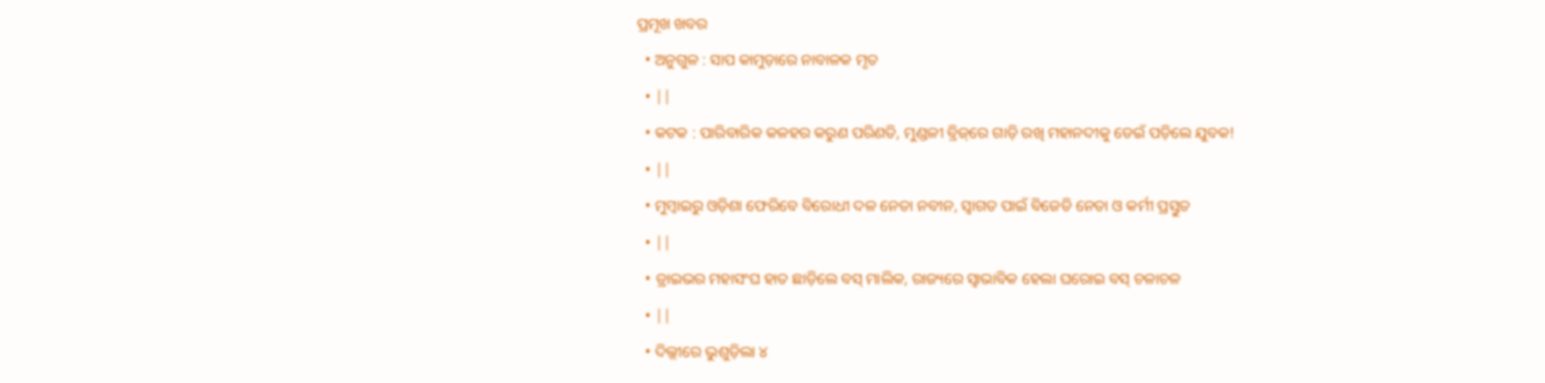ପ୍ରମୂଖ ଖବର
  • ଅନୁଗୁଳ : ସାପ କାମୁଡ଼ାରେ ନାବାଳକ ମୃତ
  • ||
  • କଟକ : ପାରିବାରିକ କଳହର କରୁଣ ପରିଣତି, ମୁଣ୍ଡଳୀ ବ୍ରିଜ୍‌ରେ ଗାଡ଼ି ରଖି ମହାନଦୀକୁ ଡେଇଁ ପଡ଼ିଲେ ଯୁବକ!
  • ||
  • ମୁମ୍ବାଇରୁ ଓଡ଼ିଶା ଫେରିବେ ବିରୋଧୀ ଦଳ ନେତା ନବୀନ, ସ୍ୱାଗତ ପାଇଁ ବିଜେଡି ନେତା ଓ କର୍ମୀ ପ୍ରସ୍ତୁତ
  • ||
  • ଡ୍ରାଇଭର ମହାସଂଘ ହାତ ଛାଡ଼ିଲେ ବସ୍‌ ମାଲିକ, ରାଜ୍ୟରେ ସ୍ୱାଭାବିକ ହେଲା ଘରୋଇ ବସ୍‌ ଚଳାଚଳ
  • ||
  • ଦିଲ୍ଲୀରେ ଭୁଶୁଡ଼ିଲା ୪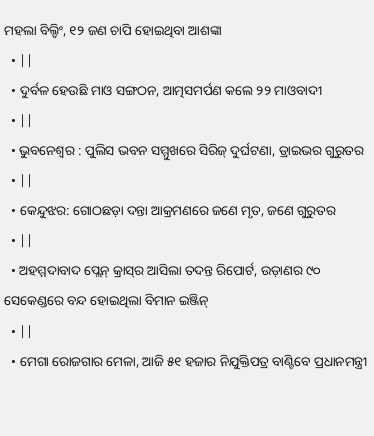ମହଲା ବିଲ୍ଡିଂ, ୧୨ ଜଣ ଚାପି ହୋଇଥିବା ଆଶଙ୍କା
  • ||
  • ଦୁର୍ବଳ ହେଉଛି ମାଓ ସଙ୍ଗଠନ, ଆତ୍ମସମର୍ପଣ କଲେ ୨୨ ମାଓବାଦୀ
  • ||
  • ଭୁବନେଶ୍ୱର : ପୁଲିସ ଭବନ ସମ୍ମୁଖରେ ସିରିଜ୍ ଦୁର୍ଘଟଣା, ଡ୍ରାଇଭର ଗୁରୁତର
  • ||
  • କେନ୍ଦୁଝର: ଗୋଠଛଡ଼ା ଦନ୍ତା ଆକ୍ରମଣରେ ଜଣେ ମୃତ, ଜଣେ ଗୁରୁତର
  • ||
  • ଅହମ୍ମଦାବାଦ ପ୍ଲେନ୍‌ କ୍ରାସ୍‌ର ଆସିଲା ତଦନ୍ତ ରିପୋର୍ଟ, ଉଡ଼ାଣର ୯୦ ସେକେଣ୍ଡରେ ବନ୍ଦ ହୋଇଥିଲା ବିମାନ ଇଞ୍ଜିନ୍‌
  • ||
  • ମେଗା ରୋଜଗାର ମେଳା, ଆଜି ୫୧ ହଜାର ନିଯୁକ୍ତିପତ୍ର ବାଣ୍ଟିବେ ପ୍ରଧାନମନ୍ତ୍ରୀ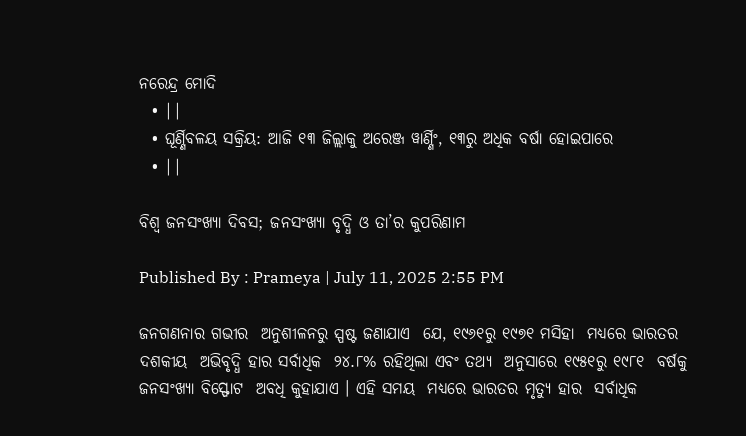ନରେନ୍ଦ୍ର ମୋଦି
  • ||
  • ଘୂର୍ଣ୍ଣିବଳୟ ସକ୍ରିୟ: ଆଜି ୧୩ ଜିଲ୍ଲାକୁ ଅରେଞ୍ଜ ୱାର୍ଣ୍ଣିଂ, ୧୩ରୁ ଅଧିକ ବର୍ଷା ହୋଇପାରେ
  • ||

ବିଶ୍ୱ ଜନସଂଖ୍ୟା ଦିବସ; ଜନସଂଖ୍ୟା ବୃଦ୍ଧି ଓ ତା’ର କୁପରିଣାମ

Published By : Prameya | July 11, 2025 2:55 PM

ଜନଗଣନାର ଗଭୀର  ଅନୁଶୀଳନରୁ ସ୍ପଷ୍ଟ ଜଣାଯାଏ  ଯେ, ୧୯୬୧ରୁ ୧୯୭୧ ମସିହା  ମଧ୍ୟରେ ଭାରତର ଦଶକୀୟ  ଅଭିବୃଦ୍ଧି ହାର ସର୍ବାଧିକ  ୨୪.୮% ରହିଥିଲା ଏବଂ ତଥ୍ୟ  ଅନୁସାରେ ୧୯୫୧ରୁ ୧୯୮୧  ବର୍ଷକୁ ଜନସଂଖ୍ୟା ବିସ୍ଫୋଟ  ଅବଧି କୁହାଯାଏ । ଏହି ସମୟ  ମଧ୍ୟରେ ଭାରତର ମୃତ୍ୟୁ ହାର  ସର୍ବାଧିକ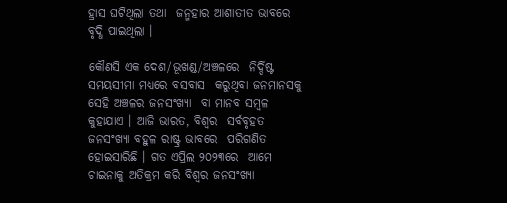ହ୍ରାସ ଘଟିଥିଲା ତଥା  ଜନ୍ମହାର ଆଶାତୀତ ଭାବରେ  ବୃଦ୍ଧି ପାଇଥିଲା ।

କୌଣସି ଏକ ଦେଶ/ଭୂଖଣ୍ଡ/ଅଞ୍ଚଳରେ  ନିର୍ଦ୍ଦିଷ୍ଟ ସମୟସୀମା ମଧ୍ୟରେ ବସବାସ  କରୁଥିବା ଜନମାନସକୁ ସେହି ଅଞ୍ଚଳର ଜନସଂଖ୍ୟା  ବା ମାନବ ସମ୍ବଳ କୁହାଯାଏ । ଆଜି ଭାରତ, ବିଶ୍ୱର  ସର୍ବବୃହତ ଜନସଂଖ୍ୟା ବହୁଳ ରାଷ୍ଟ୍ର ଭାବରେ  ପରିଗଣିତ ହୋଇସାରିଛି । ଗତ ଏପ୍ରିଲ ୨୦୨୩ରେ  ଆମେ ଚାଇନାକୁ ଅତିକ୍ରମ କରି ବିଶ୍ୱର ଜନସଂଖ୍ୟା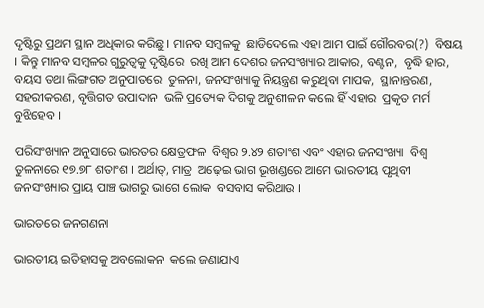ଦୃଷ୍ଟିରୁ ପ୍ରଥମ ସ୍ଥାନ ଅଧିକାର କରିଛୁ । ମାନବ ସମ୍ବଳକୁ  ଛାଡିଦେଲେ ଏହା ଆମ ପାଇଁ ଗୌରବର(?)  ବିଷୟ । କିନ୍ତୁ ମାନବ ସମ୍ବଳର ଗୁରୁତ୍ୱକୁ ଦୃଷ୍ଟିରେ  ରଖି ଆମ ଦେଶର ଜନସଂଖ୍ୟାର ଆକାର, ବଣ୍ଟନ,  ବୃଦ୍ଧି ହାର, ବୟସ ତଥା ଲିଙ୍ଗଗତ ଅନୁପାତରେ  ତୁଳନା, ଜନସଂଖ୍ୟାକୁ ନିୟନ୍ତ୍ରଣ କରୁଥିବା ମାପକ,  ସ୍ଥାନାନ୍ତରଣ, ସହରୀକରଣ, ବୃତ୍ତିଗତ ଉପାଦାନ  ଭଳି ପ୍ରତ୍ୟେକ ଦିଗକୁ ଅନୁଶୀଳନ କଲେ ହିଁ ଏହାର  ପ୍ରକୃତ ମର୍ମ ବୁଝିହେବ ।

ପରିସଂଖ୍ୟାନ ଅନୁସାରେ ଭାରତର କ୍ଷେତ୍ରଫଳ  ବିଶ୍ୱର ୨.୪୨ ଶତାଂଶ ଏବଂ ଏହାର ଜନସଂଖ୍ୟା  ବିଶ୍ୱ ତୁଳନାରେ ୧୭.୭୮ ଶତାଂଶ । ଅର୍ଥାତ୍‌, ମାତ୍ର  ଅଢ଼େଇ ଭାଗ ଭୂଖଣ୍ଡରେ ଆମେ ଭାରତୀୟ ପୃଥିବୀ  ଜନସଂଖ୍ୟାର ପ୍ରାୟ ପାଞ୍ଚ ଭାଗରୁ ଭାଗେ ଲୋକ  ବସବାସ କରିଥାଉ ।

ଭାରତରେ ଜନଗଣନା

ଭାରତୀୟ ଇତିହାସକୁ ଅବଲୋକନ  କଲେ ଜଣାଯାଏ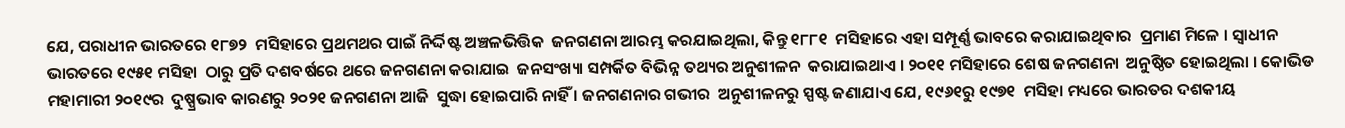ଯେ, ପରାଧୀନ ଭାରତରେ ୧୮୭୨  ମସିହାରେ ପ୍ରଥମଥର ପାଇଁ ନିର୍ଦ୍ଦିଷ୍ଟ ଅଞ୍ଚଳଭିତ୍ତିକ  ଜନଗଣନା ଆରମ୍ଭ କରଯାଇଥିଲା, କିନ୍ତୁ ୧୮୮୧  ମସିହାରେ ଏହା ସମ୍ପୂର୍ଣ୍ଣ ଭାବରେ କରାଯାଇଥିବାର  ପ୍ରମାଣ ମିଳେ । ସ୍ୱାଧୀନ ଭାରତରେ ୧୯୫୧ ମସିହା  ଠାରୁ ପ୍ରତି ଦଶବର୍ଷରେ ଥରେ ଜନଗଣନା କରାଯାଇ  ଜନସଂଖ୍ୟା ସମ୍ପର୍କିତ ବିଭିନ୍ନ ତଥ୍ୟର ଅନୁଶୀଳନ  କରାଯାଇଥାଏ । ୨୦୧୧ ମସିହାରେ ଶେଷ ଜନଗଣନା  ଅନୁଷ୍ଠିତ ହୋଇଥିଲା । କୋଭିଡ ମହାମାରୀ ୨୦୧୯ର  ଦୁଷ୍ପ୍ରଭାବ କାରଣରୁ ୨୦୨୧ ଜନଗଣନା ଆଜି  ସୁଦ୍ଧା ହୋଇପାରି ନାହିଁ । ଜନଗଣନାର ଗଭୀର  ଅନୁଶୀଳନରୁ ସ୍ପଷ୍ଟ ଜଣାଯାଏ ଯେ, ୧୯୬୧ରୁ ୧୯୭୧  ମସିହା ମଧ୍ୟରେ ଭାରତର ଦଶକୀୟ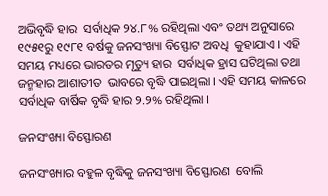ଅଭିବୃଦ୍ଧି ହାର  ସର୍ବାଧିକ ୨୪.୮% ରହିଥିଲା ଏବଂ ତଥ୍ୟ ଅନୁସାରେ  ୧୯୫୧ରୁ ୧୯୮୧ ବର୍ଷକୁ ଜନସଂଖ୍ୟା ବିସ୍ଫୋଟ ଅବଧି  କୁହାଯାଏ । ଏହି ସମୟ ମଧ୍ୟରେ ଭାରତର ମୃତ୍ୟୁ ହାର  ସର୍ବାଧିକ ହ୍ରାସ ଘଟିଥିଲା ତଥା ଜନ୍ମହାର ଆଶାତୀତ  ଭାବରେ ବୃଦ୍ଧି ପାଇଥିଲା । ଏହି ସମୟ କାଳରେ  ସର୍ବାଧିକ ବାର୍ଷିକ ବୃଦ୍ଧି ହାର ୨.୨% ରହିଥିଲା ।

ଜନସଂଖ୍ୟା ବିସ୍ଫୋରଣ

ଜନସଂଖ୍ୟାର ବହୁଳ ବୃଦ୍ଧିକୁ ଜନସଂଖ୍ୟା ବିସ୍ଫୋରଣ  ବୋଲି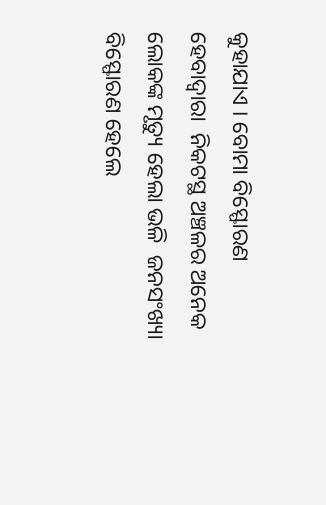କୁହାଯାଏ । ବୋମା ବିସ୍ଫୋରଣ ହେବାଦ୍ୱାରା  ନିକଟସ୍ଥ ଅଞ୍ଚଳର ଅନେକ ଲୋକଙ୍କ ମୃତ୍ୟୁ ହେଲା ଭଳି  ଜନସଂଖ୍ୟା ବିସ୍ଫୋରଣ ହେଲେ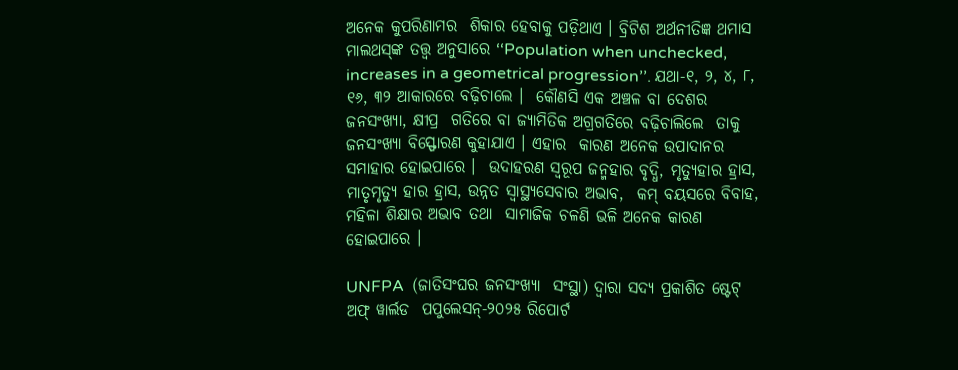ଅନେକ କୁପରିଣାମର  ଶିକାର ହେବାକୁ ପଡ଼ିଥାଏ । ବ୍ରିଟିଶ ଅର୍ଥନୀତିଜ୍ଞ ଥମାସ  ମାଲଥସ୍‌ଙ୍କ ତତ୍ତ୍ୱ ଅନୁସାରେ ‘‘Population when unchecked, increases in a geometrical progression’’. ଯଥା-୧, ୨, ୪, ୮, ୧୬, ୩୨ ଆକାରରେ ବଢ଼ିଚାଲେ ।  କୌଣସି ଏକ ଅଞ୍ଚଳ ବା ଦେଶର ଜନସଂଖ୍ୟା, କ୍ଷୀପ୍ର  ଗତିରେ ବା ଜ୍ୟାମିତିକ ଅଗ୍ରଗତିରେ ବଢ଼ିଚାଲିଲେ  ତାକୁ ଜନସଂଖ୍ୟା ବିସ୍ଫୋରଣ କୁହାଯାଏ । ଏହାର  କାରଣ ଅନେକ ଉପାଦାନର ସମାହାର ହୋଇପାରେ ।  ଉଦାହରଣ ସ୍ୱରୂପ ଜନ୍ମହାର ବୃଦ୍ଧି, ମୃତ୍ୟୁହାର ହ୍ରାସ,  ମାତୃମୃତ୍ୟୁ ହାର ହ୍ରାସ, ଉନ୍ନତ ସ୍ୱାସ୍ଥ୍ୟସେବାର ଅଭାବ,  କମ୍‌ ବୟସରେ ବିବାହ, ମହିଳା ଶିକ୍ଷାର ଅଭାବ ତଥା  ସାମାଜିକ ଚଳଣି ଭଳି ଅନେକ କାରଣ ହୋଇପାରେ ।

UNFPA  (ଜାତିସଂଘର ଜନସଂଖ୍ୟା  ସଂସ୍ଥା) ଦ୍ୱାରା ସଦ୍ୟ ପ୍ରକାଶିତ ଷ୍ଟେଟ୍‌ ଅଫ୍‌ ୱାର୍ଲଡ  ପପୁଲେସନ୍‌-୨୦୨୫ ରିପୋର୍ଟ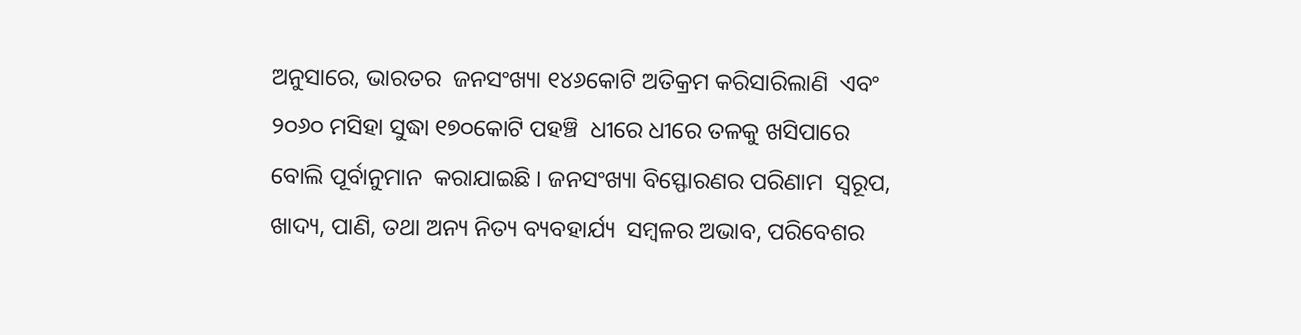ଅନୁସାରେ, ଭାରତର  ଜନସଂଖ୍ୟା ୧୪୬କୋଟି ଅତିକ୍ରମ କରିସାରିଲାଣି  ଏବଂ ୨୦୬୦ ମସିହା ସୁଦ୍ଧା ୧୭୦କୋଟି ପହଞ୍ଚି  ଧୀରେ ଧୀରେ ତଳକୁ ଖସିପାରେ ବୋଲି ପୂର୍ବାନୁମାନ  କରାଯାଇଛି । ଜନସଂଖ୍ୟା ବିସ୍ଫୋରଣର ପରିଣାମ  ସ୍ୱରୂପ, ଖାଦ୍ୟ, ପାଣି, ତଥା ଅନ୍ୟ ନିତ୍ୟ ବ୍ୟବହାର୍ଯ୍ୟ  ସମ୍ବଳର ଅଭାବ, ପରିବେଶର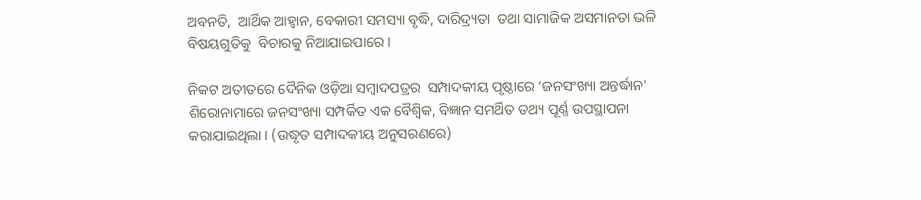ଅବନତି,  ଆର୍ଥିକ ଆହ୍ୱାନ, ବେକାରୀ ସମସ୍ୟା ବୃଦ୍ଧି, ଦାରିଦ୍ର‌୍ୟତା  ତଥା ସାମାଜିକ ଅସମାନତା ଭଳି ବିଷୟଗୁଡିକୁ  ବିଚାରକୁ ନିଆଯାଇପାରେ ।

ନିକଟ ଅତୀତରେ ଦୈନିକ ଓଡ଼ିଆ ସମ୍ବାଦପତ୍ରର  ସମ୍ପାଦକୀୟ ପୃଷ୍ଠାରେ ‘ଜନସଂଖ୍ୟା ଅନ୍ତର୍ଦ୍ଧାନ'  ଶିରୋନାମାରେ ଜନସଂଖ୍ୟା ସମ୍ପର୍କିତ ଏକ ବୈଶ୍ୱିକ, ବିଜ୍ଞାନ ସମର୍ଥିତ ତଥ୍ୟ ପୂର୍ଣ୍ଣ ଉପସ୍ଥାପନା  କରାଯାଇଥିଲା । (ଉଦ୍ଧୃତ ସମ୍ପାଦକୀୟ ଅନୁସରଣରେ)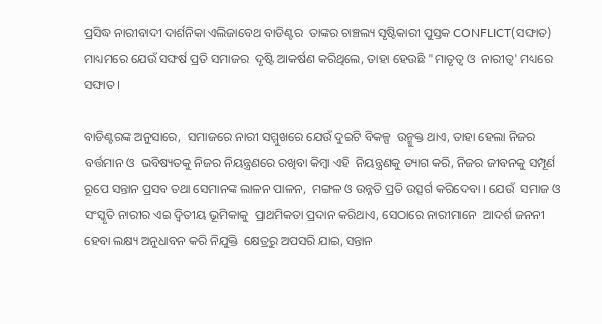ପ୍ରସିଦ୍ଧ ନାରୀବାଦୀ ଦାର୍ଶନିକା ଏଲିଜାବେଥ ବାଡିଣ୍ଟର  ତାଙ୍କର ଚାଞ୍ଚଲ୍ୟ ସୃଷ୍ଟିକାରୀ ପୁସ୍ତକ CONFLICT(ସଙ୍ଘାତ) ମାଧ୍ୟମରେ ଯେଉଁ ସଙ୍ଘର୍ଷ ପ୍ରତି ସମାଜର  ଦୃଷ୍ଟି ଆକର୍ଷଣ କରିଥିଲେ, ତାହା ହେଉଛି "ମାତୃତ୍ୱ ଓ  ନାରୀତ୍ୱ' ମଧ୍ୟରେ ସଙ୍ଘାତ ।

ବାଡିଣ୍ଟରଙ୍କ ଅନୁସାରେ,  ସମାଜରେ ନାରୀ ସମ୍ମୁଖରେ ଯେଉଁ ଦୁଇଟି ବିକଳ୍ପ  ଉନ୍ମୁକ୍ତ ଥାଏ, ତାହା ହେଲା ନିଜର ବର୍ତ୍ତମାନ ଓ  ଭବିଷ୍ୟତକୁ ନିଜର ନିୟନ୍ତ୍ରଣରେ ରଖିବା କିମ୍ବା ଏହି  ନିୟନ୍ତ୍ରଣକୁ ତ୍ୟାଗ କରି, ନିଜର ଜୀବନକୁ ସମ୍ପୂର୍ଣ  ରୂପେ ସନ୍ତାନ ପ୍ରସବ ତଥା ସେମାନଙ୍କ ଲାଳନ ପାଳନ,  ମଙ୍ଗଳ ଓ ଉନ୍ନତି ପ୍ରତି ଉତ୍ସର୍ଗ କରିଦେବା । ଯେଉଁ  ସମାଜ ଓ ସଂସ୍କୃତି ନାରୀର ଏଇ ଦ୍ୱିତୀୟ ଭୂମିକାକୁ  ପ୍ରାଥମିକତା ପ୍ରଦାନ କରିଥାଏ, ସେଠାରେ ନାରୀମାନେ  ଆଦର୍ଶ ଜନନୀ ହେବା ଲକ୍ଷ୍ୟ ଅନୁଧାବନ କରି ନିଯୁକ୍ତି  କ୍ଷେତ୍ରରୁ ଅପସରି ଯାଇ, ସନ୍ତାନ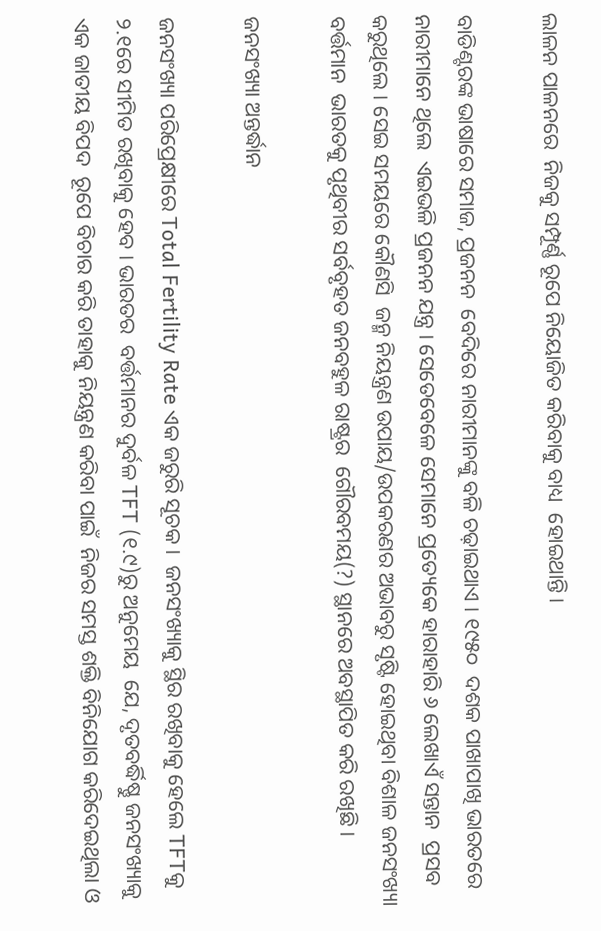ଲାଳନ ପାଳନରେ  ନିଜକୁ ସମ୍ପୂର୍ଣ୍ଣ ରୂପେ ନିୟୋଜିତ କରିବାକୁ ବାଧ୍ୟ  ହୋଇଥାନ୍ତି।

ବାଡିଣ୍ଟରଙ୍କ ଭାଷାରେ ସମାଜ, ପ୍ରଜନନ  ବେଦିରେ ନାରୀମାନଙ୍କୁ ବଳି ଚଢ଼ାଇଥାଏ । ୧୯୫୦  ଦଶକ ପାଖାପାଖି ଭାରତରେ ନାରୀମାନେ ଥିଲେ  ଏଇଭଳି ପ୍ରଜନନ ଯନ୍ତ୍ର । ସେତେବେଳେ ସେମାନେ ପ୍ରତ୍ୟେକେ ହାରାହାରି ୬ ଲେଖାଏଁ ସନ୍ତାନ  ପ୍ରସବ କରୁଥିଲେ । ସେଇ ସମୟରେ କୌଣସି  ଜନ୍ମ ନିୟନ୍ତ୍ରଣ ଉପାୟ/ଉପକରଣର ଅଭାବରୁ ସୃଷ୍ଟି ହୋଇଥିବା ବିଶାଳ ଜନସଂଖ୍ୟା ବର୍ତ୍ତମାନ  ଭାରତକୁ ପୃଥିବୀର ସର୍ବବୃହତ ଜନବହୁଳ ରାଷ୍ଟ୍ରର  ଗୌରବମୟ(?) ସ୍ଥାନରେ ଅବସ୍ଥାପିତ କରି ରଖିଛି ।

ଜନସଂଖ୍ୟା ଅନ୍ତର୍ଦ୍ଧାନ

ଜନସଂଖ୍ୟା ପରିପ୍ରେକ୍ଷୀରେ Total Fertility Rate ଏକ ଜରୁରି ସୂଚକ ।  ଜନସଂଖ୍ୟାକୁ ସ୍ଥିର ରଖିବାକୁ ହେଲେ TFTକୁ  ୨.୧ରେ ସୀମିତ ରଖିବାକୁ ହେବ । ଭାରତର  ବର୍ତ୍ତମାନର ଦୁର୍ବଳ TFT (୧.୯)ରୁ ଅନୁମେୟ  ଯେ, ଦୃତବର୍ଦ୍ଧିଷ୍ଣୁ ଜନସଂଖ୍ୟାକୁ ଏକ ଜାତୀୟ ବିପଦ  ରୂପେ ବିଚାର କରି ତାହାକୁ ନିୟନ୍ତ୍ରଣ କରିବା ପାଇଁ  ନିଜର ସମସ୍ତ ଶକ୍ତି ବିନିଯୋଗ କରିଦେଇଥିଲା ଓ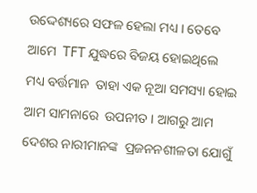ଉଦ୍ଦେଶ୍ୟରେ ସଫଳ ହେଲା ମଧ୍ୟ । ତେବେ ଆମେ  TFT ଯୁଦ୍ଧରେ ବିଜୟ ହୋଇଥିଲେ ମଧ୍ୟ ବର୍ତ୍ତମାନ  ତାହା ଏକ ନୂଆ ସମସ୍ୟା ହୋଇ ଆମ ସାମନାରେ  ଉପନୀତ । ଆଗରୁ ଆମ ଦେଶର ନାରୀମାନଙ୍କ  ପ୍ରଜନନଶୀଳତା ଯୋଗୁଁ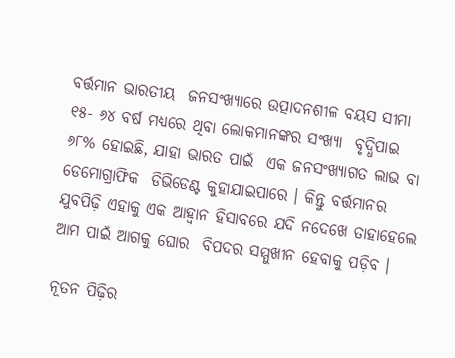ବର୍ତ୍ତମାନ ଭାରତୀୟ  ଜନସଂଖ୍ୟାରେ ଉତ୍ପାଦନଶୀଳ ବୟସ ସୀମା ୧୫- ୬୪ ବର୍ଷ ମଧ୍ୟରେ ଥିବା ଲୋକମାନଙ୍କର ସଂଖ୍ୟା  ବୃଦ୍ଧିପାଇ ୬୮% ହୋଇଛି, ଯାହା ଭାରତ ପାଇଁ  ଏକ ଜନସଂଖ୍ୟାଗତ ଲାଭ ବା ଡେମୋଗ୍ରାଫିକ  ଡିଭିଡେଣ୍ଟ କୁହାଯାଇପାରେ । କିନ୍ତୁ ବର୍ତ୍ତମାନର  ଯୁବପିଢ଼ି ଏହାକୁ ଏକ ଆହ୍ୱାନ ହିସାବରେ ଯଦି ନଦେଖେ ତାହାହେଲେ ଆମ ପାଇଁ ଆଗକୁ ଘୋର  ବିପଦର ସମ୍ମୁଖୀନ ହେବାକୁ ପଡ଼ିବ ।

ନୂତନ ପିଢ଼ିର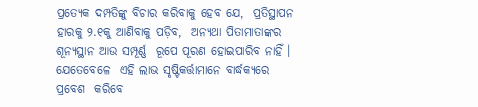ପ୍ରତ୍ୟେକ ଦମ୍ପତିଙ୍କୁ ବିଚାର କରିବାକୁ ହେବ ଯେ,  ପ୍ରତିସ୍ଥାପନ ହାରକୁ ୨.୧କୁ ଆଣିବାକୁ ପଡ଼ିବ,  ଅନ୍ୟଥା ପିତାମାତାଙ୍କର ଶୂନ୍ୟସ୍ଥାନ ଆଉ ସମ୍ପୂର୍ଣ୍ଣ  ରୂପେ ପୂରଣ ହୋଇପାରିବ ନାହିଁ । ଯେତେବେଳେ  ଏହି ଲାଭ ସୃଷ୍ଟିକର୍ତ୍ତାମାନେ ବାର୍ଦ୍ଧକ୍ୟରେ ପ୍ରବେଶ  କରିବେ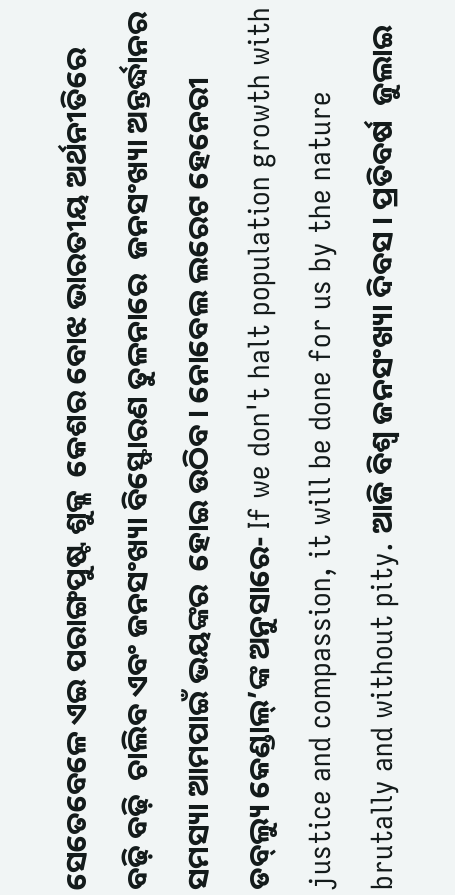ସେତେବେଳେ ଏଇ ପରାଙ୍ଗପୁଷ୍ଟ ଶୁକ୍ଳ  କେଶର ବୋଝ ଭାରତୀୟ ଅର୍ଥନୀତିରେ ବଢ଼ି ବଢ଼ି  ଚାଲିବ ଏବଂ ଜନସଂଖ୍ୟା ବିସ୍ଫୋରଣ ତୁଳନାରେ  ଜନସଂଖ୍ୟା ଅନ୍ତର୍ଦ୍ଧାନର ସମସ୍ୟା ଆମପାଇଁ ଭୟଙ୍କର  ହୋଇ ଉଠିବ । ନୋବେଲ ଲରେଟ ହେନେରୀ  ଡବ୍‌ଲ୍ୟୁ କେଣ୍ଡାଲ୍‌’ଙ୍କ ଅନୁସାରେ- If we don't halt population growth with justice and compassion, it will be done for us by the nature brutally and without pity. ଆଜି ବିଶ୍ୱ ଜନସଂଖ୍ୟା ଦିବସ । ପ୍ରତିବର୍ଷ  ଜୁଲାଇ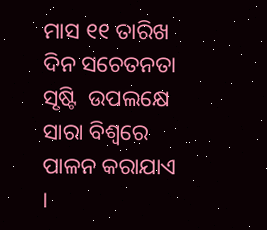ମାସ ୧୧ ତାରିଖ ଦିନ ସଚେତନତା ସୃଷ୍ଟି  ଉପଲକ୍ଷେ ସାରା ବିଶ୍ୱରେ ପାଳନ କରାଯାଏ ।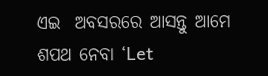ଏଇ  ଅବସରରେ ଆସନ୍ତୁ ଆମେ ଶପଥ ନେବା ‘Let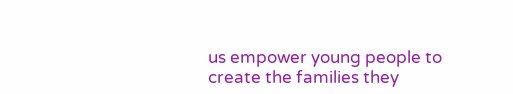us empower young people to create the families they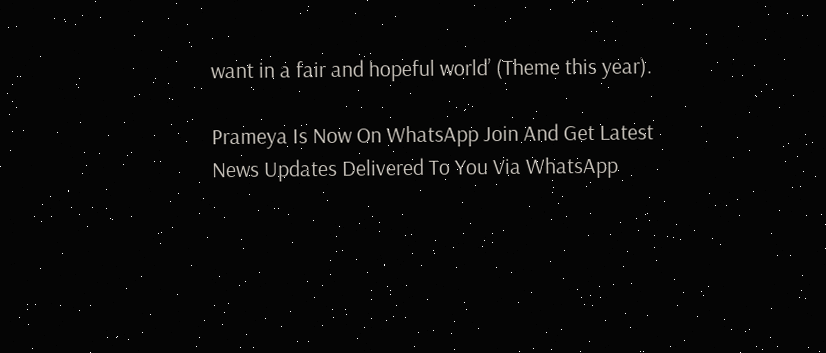want in a fair and hopeful world’ (Theme this year).

Prameya Is Now On WhatsApp Join And Get Latest News Updates Delivered To You Via WhatsApp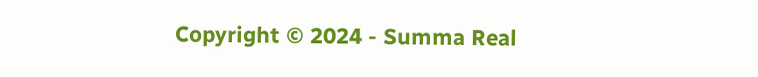Copyright © 2024 - Summa Real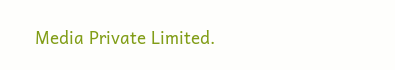Media Private Limited.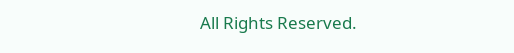All Rights Reserved.